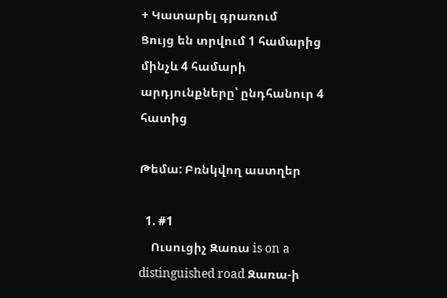+ Կատարել գրառում
Ցույց են տրվում 1 համարից մինչև 4 համարի արդյունքները՝ ընդհանուր 4 հատից

Թեմա: Բռնկվող աստղեր

  1. #1
    Ուսուցիչ Զառա is on a distinguished road Զառա-ի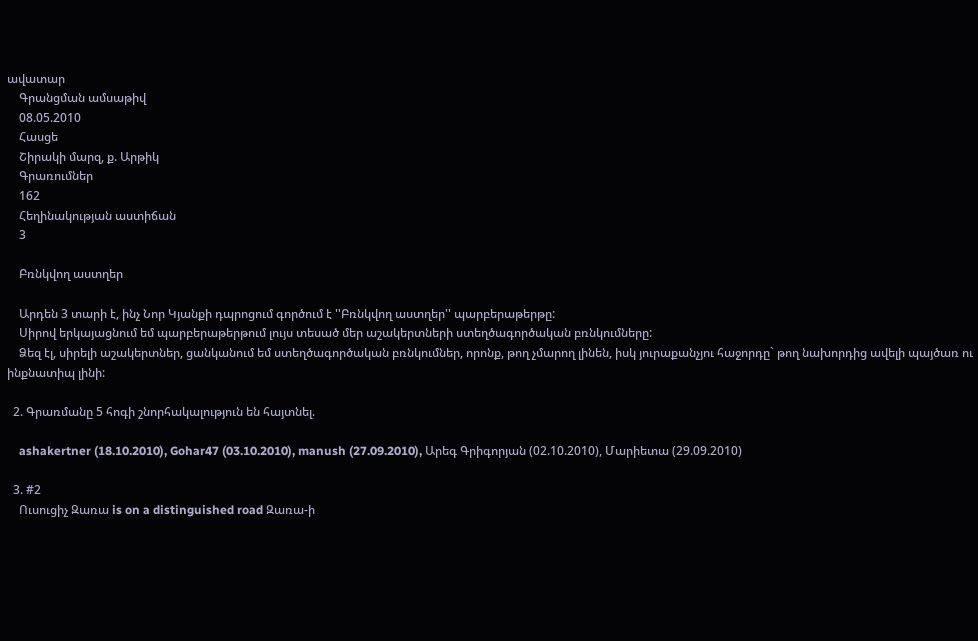ավատար
    Գրանցման ամսաթիվ
    08.05.2010
    Հասցե
    Շիրակի մարզ, ք. Արթիկ
    Գրառումներ
    162
    Հեղինակության աստիճան
    3

    Բռնկվող աստղեր

    Արդեն 3 տարի է, ինչ Նոր Կյանքի դպրոցում գործում է ''Բռնկվող աստղեր'' պարբերաթերթը:
    Սիրով երկայացնում եմ պարբերաթերթում լույս տեսած մեր աշակերտների ստեղծագործական բռնկումները:
    Ձեզ էլ, սիրելի աշակերտներ, ցանկանում եմ ստեղծագործական բռնկումներ, որոնք, թող չմարող լինեն, իսկ յուրաքանչյու հաջորդը` թող նախորդից ավելի պայծառ ու ինքնատիպ լինի:

  2. Գրառմանը 5 հոգի շնորհակալություն են հայտնել.

    ashakertner (18.10.2010), Gohar47 (03.10.2010), manush (27.09.2010), Արեգ Գրիգորյան (02.10.2010), Մարիետա (29.09.2010)

  3. #2
    Ուսուցիչ Զառա is on a distinguished road Զառա-ի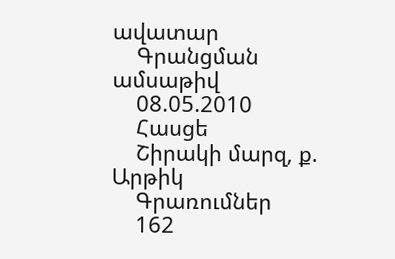ավատար
    Գրանցման ամսաթիվ
    08.05.2010
    Հասցե
    Շիրակի մարզ, ք. Արթիկ
    Գրառումներ
    162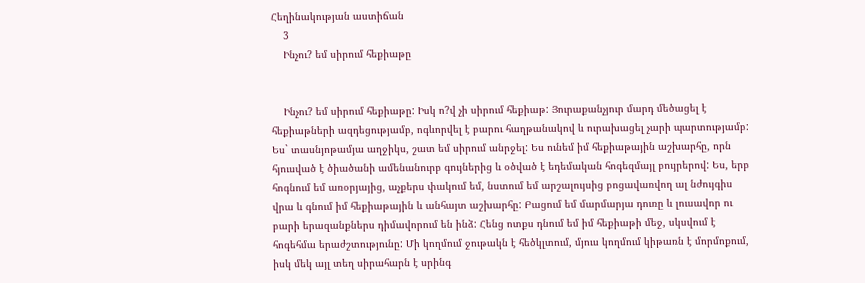Հեղինակության աստիճան
    3
    Ինչու? եմ սիրում հեքիաթը


    Ինչու? եմ սիրում հեքիաթը: Իսկ ո?վ չի սիրում հեքիաթ: Յուրաքանչյուր մարդ մեծացել է հեքիաթների ազդեցությամբ, ոգևորվել է բարու հաղթանակով և ուրախացել չարի պարտությամբ: Ես` տասնյոթամյա աղջիկս, շատ եմ սիրում անրջել: Ես ունեմ իմ հեքիաթային աշխարհը, որն հյուսված է ծիածանի ամենանուրբ գույներից և օծված է եդեմական հոգեզմայլ բույրերով: Ես, երբ հոգնում եմ առօրյայից, աչքերս փակում եմ, նստում եմ արշալույսից բոցավառվող ալ նժույգիս վրա և գնում իմ հեքիաթային և անհայտ աշխարհը: Բացում եմ մարմարյա դուռը և լուսավոր ու բարի երազանքներս դիմավորում են ինձ: Հենց ոտքս դնում եմ իմ հեքիաթի մեջ, սկսվում է հոգեհմա երաժշտությունը: Մի կողմում ջութակն է հեծկլտում, մյուս կողմում կիթառն է մորմոքում, իսկ մեկ այլ տեղ սիրահարն է սրինգ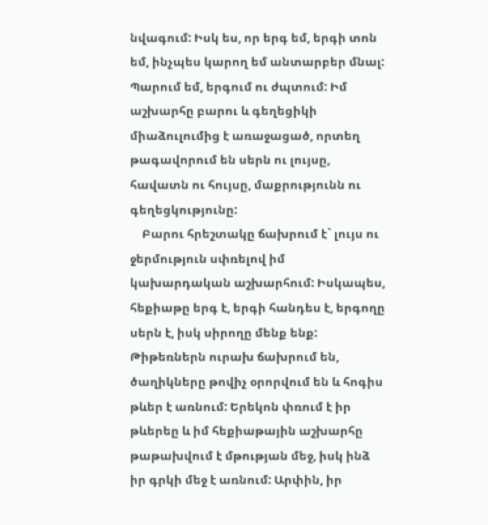նվագում: Իսկ ես, որ երգ եմ, երգի տոն եմ, ինչպես կարող եմ անտարբեր մնալ: Պարում եմ, երգում ու ժպտում: Իմ աշխարհը բարու և գեղեցիկի միաձուլումից է առաջացած, որտեղ թագավորում են սերն ու լույսը, հավատն ու հույսը, մաքրությունն ու գեղեցկությունը:
    Բարու հրեշտակը ճախրում է` լույս ու ջերմություն սփռելով իմ կախարդական աշխարհում: Իսկապես, հեքիաթը երգ է, երգի հանդես է, երգողը սերն է, իսկ սիրողը մենք ենք: Թիթեռներն ուրախ ճախրում են, ծաղիկները թովիչ օրորվում են և հոգիս թևեր է առնում: Երեկոն փռում է իր թևերեը և իմ հեքիաթային աշխարհը թաթախվում է մթության մեջ, իսկ ինձ իր գրկի մեջ է առնում: Արփին, իր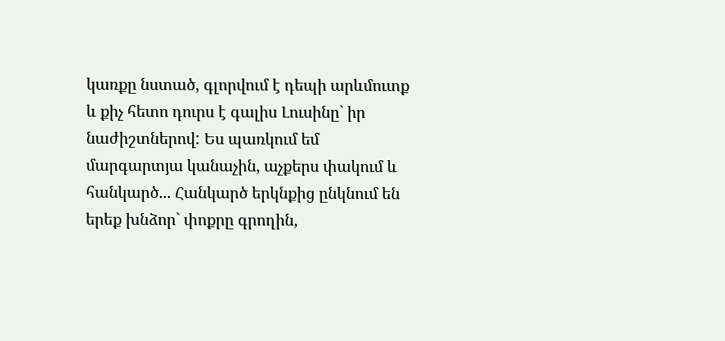կառքը նստած, գլորվում է դեպի արևմուտք և քիչ հետո դուրս է գալիս Լուսինը` իր նաժիշտներով: Ես պառկում եմ մարգարտյա կանաչին, աչքերս փակում և հանկարծ... Հանկարծ երկնքից ընկնում են երեք խնձոր` փոքրը գրողին,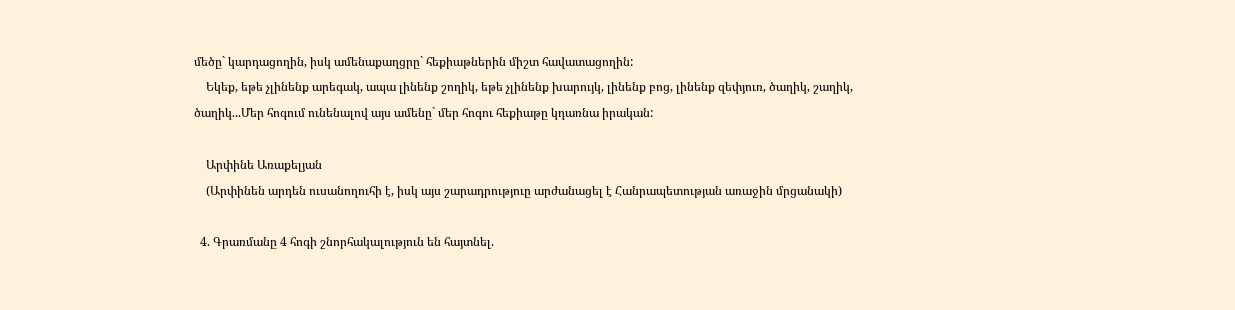մեծը` կարդացողին, իսկ ամենաքաղցրը` հեքիաթներին միշտ հավատացողին:
    Եկեք, եթե չլինենք արեգակ, ապա լինենք շողիկ, եթե չլինենք խարույկ, լինենք բոց, լինենք զեփյուռ, ծաղիկ, շաղիկ, ծաղիկ...Մեր հոգում ունենալով այս ամենը` մեր հոգու հեքիաթը կդառնա իրական:

    Արփինե Առաքելյան
    (Արփինեն արդեն ուսանողուհի է, իսկ այս շարադրություը արժանացել է Հանրապետության առաջին մրցանակի)

  4. Գրառմանը 4 հոգի շնորհակալություն են հայտնել.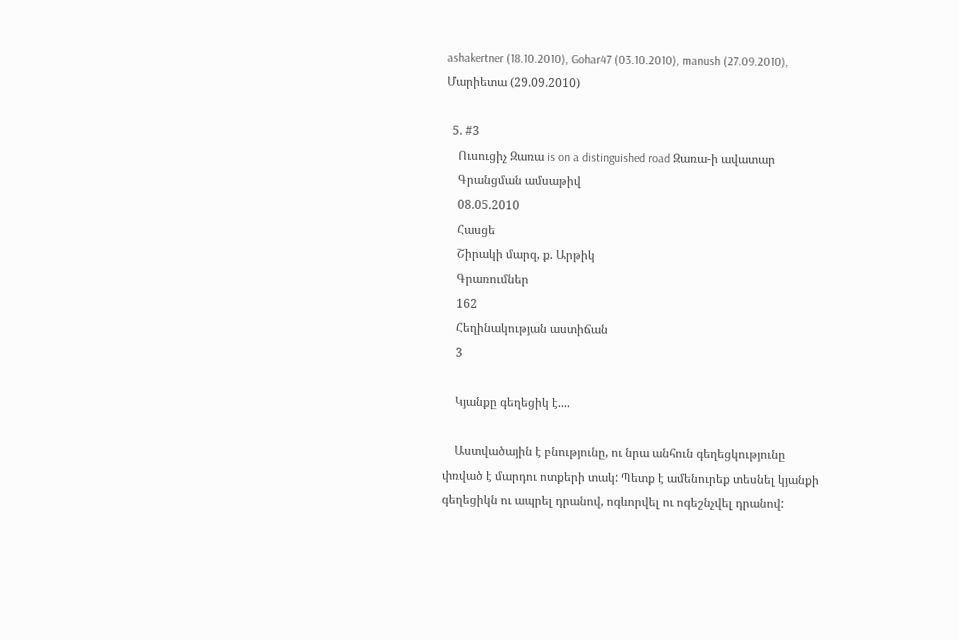ashakertner (18.10.2010), Gohar47 (03.10.2010), manush (27.09.2010), Մարիետա (29.09.2010)

  5. #3
    Ուսուցիչ Զառա is on a distinguished road Զառա-ի ավատար
    Գրանցման ամսաթիվ
    08.05.2010
    Հասցե
    Շիրակի մարզ, ք. Արթիկ
    Գրառումներ
    162
    Հեղինակության աստիճան
    3

    Կյանքը գեղեցիկ է....

    Աստվածային է բնությունը, ու նրա անհուն գեղեցկությունը փռված է մարդու ոտքերի տակ: Պետք է ամենուրեք տեսնել կյանքի գեղեցիկն ու ապրել դրանով, ոգևորվել ու ոգեշնչվել դրանով: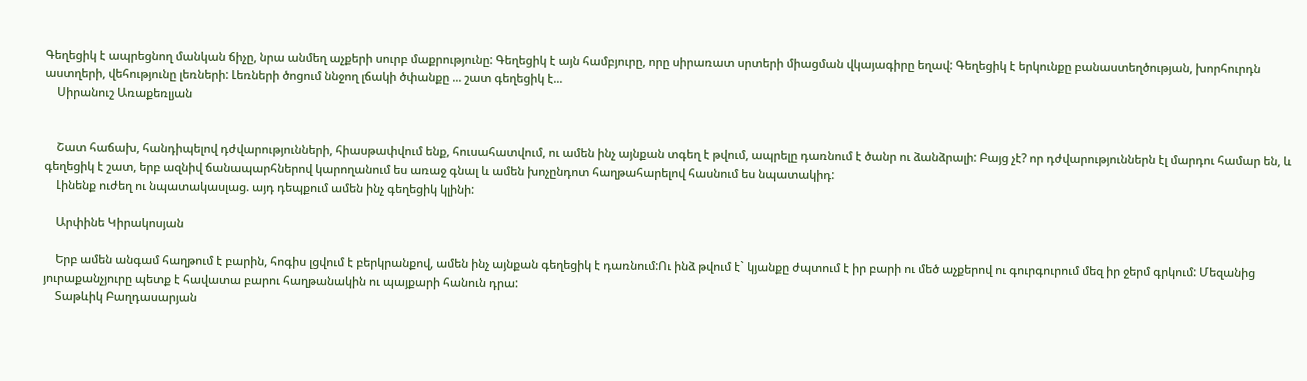Գեղեցիկ է ապրեցնող մանկան ճիչը, նրա անմեղ աչքերի սուրբ մաքրությունը: Գեղեցիկ է այն համբյուրը, որը սիրառատ սրտերի միացման վկայագիրը եղավ: Գեղեցիկ է երկունքը բանաստեղծության, խորհուրդն աստղերի, վեհությունը լեռների: Լեռների ծոցում ննջող լճակի ծփանքը ... շատ գեղեցիկ է...
    Սիրանուշ Առաքեռլյան


    Շատ հաճախ, հանդիպելով դժվարությունների, հիասթափվում ենք, հուսահատվում, ու ամեն ինչ այնքան տգեղ է թվում, ապրելը դառնում է ծանր ու ձանձրալի: Բայց չէ? որ դժվարություններն էլ մարդու համար են, և գեղեցիկ է շատ, երբ ազնիվ ճանապարհներով կարողանում ես առաջ գնալ և ամեն խոչընդոտ հաղթահարելով հասնում ես նպատակիդ:
    Լինենք ուժեղ ու նպատակասլաց. այդ դեպքում ամեն ինչ գեղեցիկ կլինի:

    Արփինե Կիրակոսյան

    Երբ ամեն անգամ հաղթում է բարին, հոգիս լցվում է բերկրանքով, ամեն ինչ այնքան գեղեցիկ է դառնում:Ու ինձ թվում է` կյանքը ժպտում է իր բարի ու մեծ աչքերով ու գուրգուրում մեզ իր ջերմ գրկում: Մեզանից յուրաքանչյուրը պետք է հավատա բարու հաղթանակին ու պայքարի հանուն դրա:
    Տաթևիկ Բաղդասարյան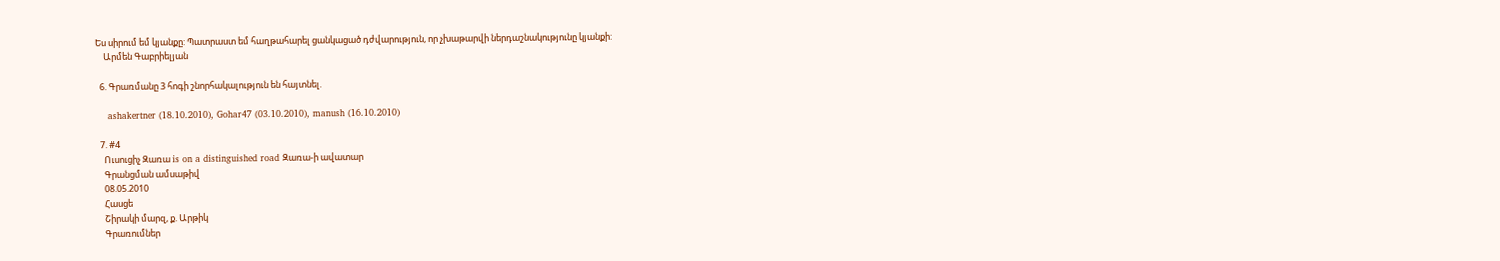Ես սիրում եմ կյանքը: Պատրաստ եմ հաղթահարել ցանկացած դժվարություն, որ չխաթարվի ներդաշնակությունը կյանքի:
    Արմեն Գաբրիելյան

  6. Գրառմանը 3 հոգի շնորհակալություն են հայտնել.

    ashakertner (18.10.2010), Gohar47 (03.10.2010), manush (16.10.2010)

  7. #4
    Ուսուցիչ Զառա is on a distinguished road Զառա-ի ավատար
    Գրանցման ամսաթիվ
    08.05.2010
    Հասցե
    Շիրակի մարզ, ք. Արթիկ
    Գրառումներ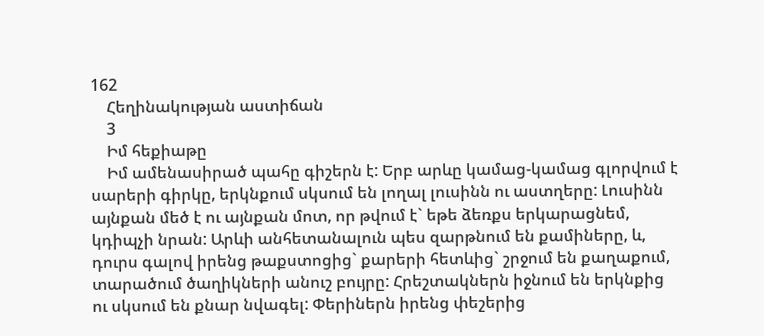162
    Հեղինակության աստիճան
    3
    Իմ հեքիաթը
    Իմ ամենասիրած պահը գիշերն է: Երբ արևը կամաց-կամաց գլորվում է սարերի գիրկը, երկնքում սկսում են լողալ լուսինն ու աստղերը: Լուսինն այնքան մեծ է ու այնքան մոտ, որ թվում է` եթե ձեռքս երկարացնեմ, կդիպչի նրան: Արևի անհետանալուն պես զարթնում են քամիները, և, դուրս գալով իրենց թաքստոցից` քարերի հետևից` շրջում են քաղաքում, տարածում ծաղիկների անուշ բույրը: Հրեշտակներն իջնում են երկնքից ու սկսում են քնար նվագել: Փերիներն իրենց փեշերից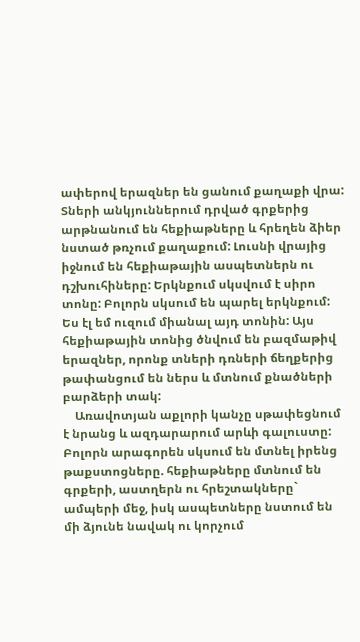ափերով երազներ են ցանում քաղաքի վրա: Տների անկյուններում դրված գրքերից արթնանում են հեքիաթները և հրեղեն ձիեր նստած թռչում քաղաքում: Լուսնի վրայից իջնում են հեքիաթային ասպետներն ու դշխուհիները: Երկնքում սկսվում է սիրո տոնը: Բոլորն սկսում են պարել երկնքում: Ես էլ եմ ուզում միանալ այդ տոնին: Այս հեքիաթային տոնից ծնվում են բազմաթիվ երազներ, որոնք տների դռների ճեղքերից թափանցում են ներս և մտնում քնածների բարձերի տակ:
    Առավոտյան աքլորի կանչը սթափեցնում է նրանց և ազդարարում արևի գալուստը: Բոլորն արագորեն սկսում են մտնել իրենց թաքստոցները. հեքիաթները մտնում են գրքերի, աստղերն ու հրեշտակները` ամպերի մեջ, իսկ ասպետները նստում են մի ձյունե նավակ ու կորչում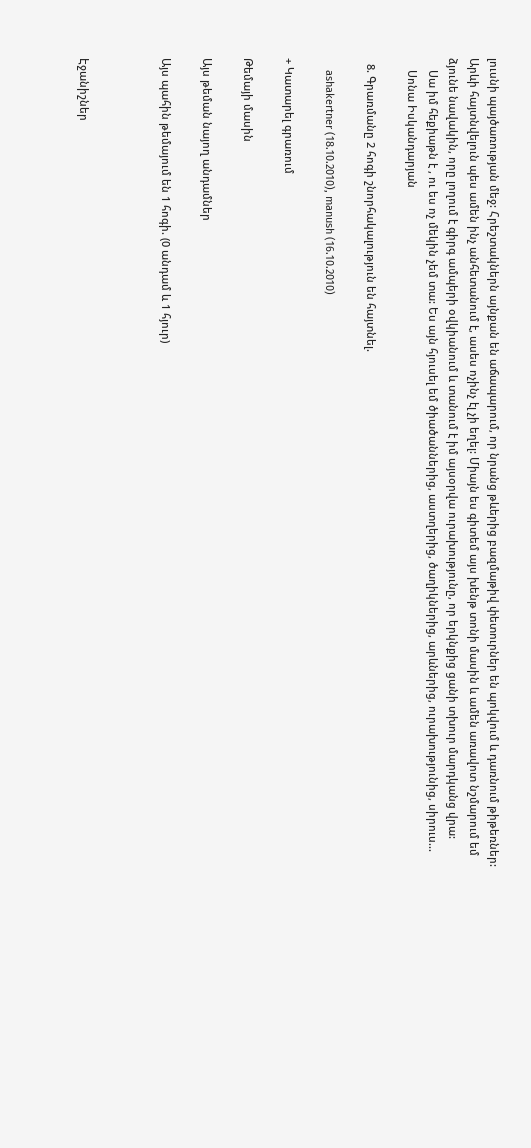լուսնի պայծառության մեջ: Հրեշտակներն այնքան են աճապարում, որ նրանց թևերից բազմաթիվ փետուրներ են պոկվում և դառնում թիթեռներ: Արևի հայտնվելուն պես ամեն ինչ անհետանում է, ասես ոչինչ էլ չի եղել: Միայն ես գիտեմ այս խենթ տոնի մասին և ամեն առավոտ նշմարում եմ ձյունե նավակին, որը լողում է գիրգ ամպերի օվկիանում և տանում է իմ այսօրվա ուրախությունը, որ երկնքից ցանի տխուր մարդկանց վրա:
    Սա իմ հեքիաթն է , ու ես ոչ մեկին չեմ տա: Ես այն հյուսել եմ ծիածաններից, աստղերից, ծաղիկներից, արևներից, ուրախությունից, սիրուս...
    Սոնա Իսկանդարյան

  8. Գրառմանը 2 հոգի շնորհակալություն են հայտնել.

    ashakertner (18.10.2010), manush (16.10.2010)

+ Կատարել գրառում

Թեմայի մասին

Այս թեման նայող անդամներ

Այս պահին թեմայում են 1 հոգի. (0 անդամ և 1 հյուր)



Էջանիշներ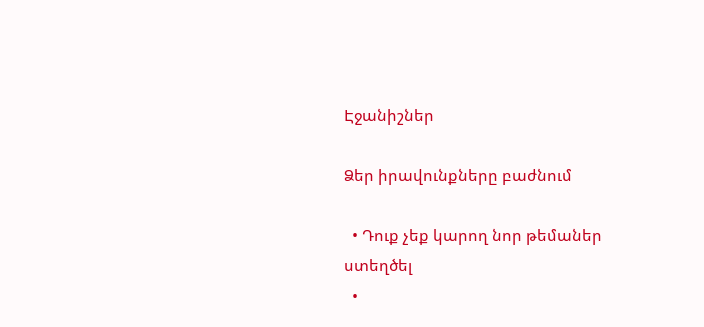Էջանիշներ

Ձեր իրավունքները բաժնում

  • Դուք չեք կարող նոր թեմաներ ստեղծել
  •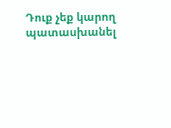Դուք չեք կարող պատասխանել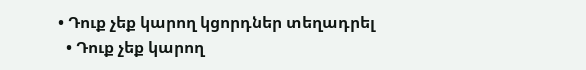• Դուք չեք կարող կցորդներ տեղադրել
  • Դուք չեք կարող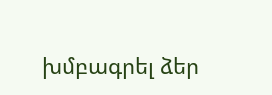խմբագրել ձեր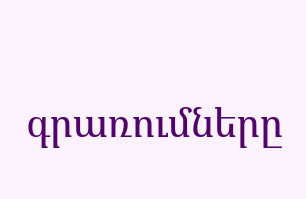գրառումները